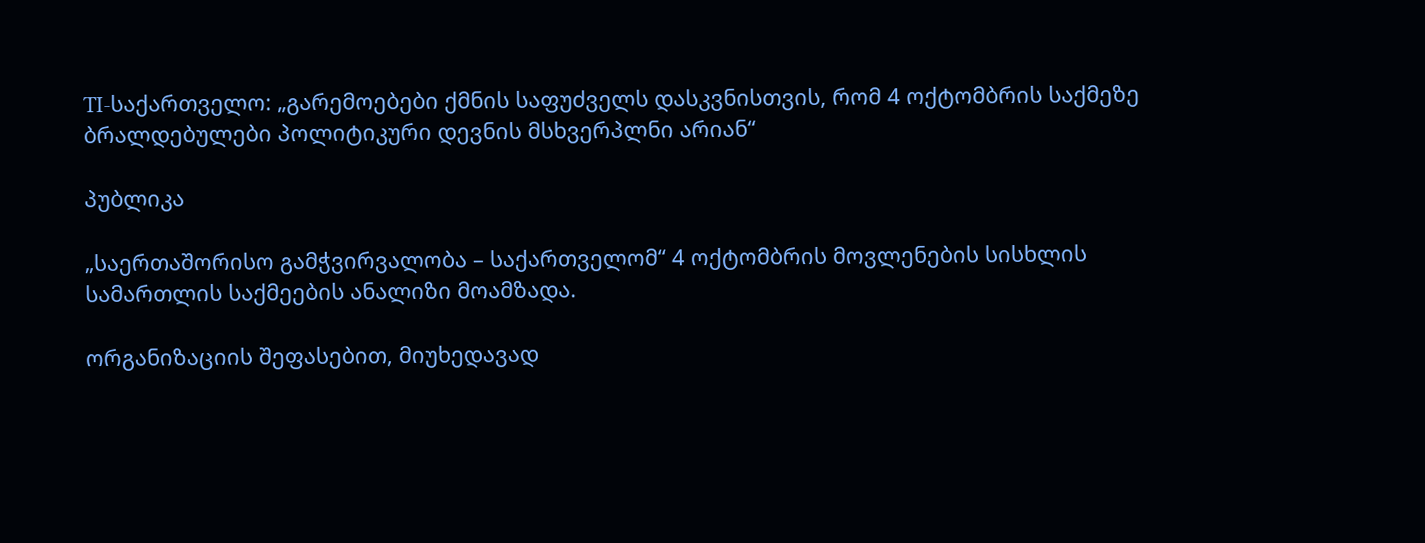TI-საქართველო: „გარემოებები ქმნის საფუძველს დასკვნისთვის, რომ 4 ოქტომბრის საქმეზე ბრალდებულები პოლიტიკური დევნის მსხვერპლნი არიან“

პუბლიკა

„საერთაშორისო გამჭვირვალობა – საქართველომ“ 4 ოქტომბრის მოვლენების სისხლის სამართლის საქმეების ანალიზი მოამზადა.

ორგანიზაციის შეფასებით, მიუხედავად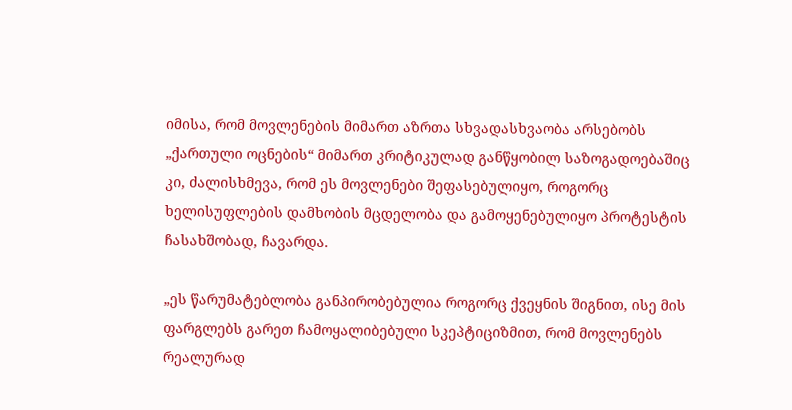იმისა, რომ მოვლენების მიმართ აზრთა სხვადასხვაობა არსებობს „ქართული ოცნების“ მიმართ კრიტიკულად განწყობილ საზოგადოებაშიც კი, ძალისხმევა, რომ ეს მოვლენები შეფასებულიყო, როგორც ხელისუფლების დამხობის მცდელობა და გამოყენებულიყო პროტესტის ჩასახშობად, ჩავარდა.

„ეს წარუმატებლობა განპირობებულია როგორც ქვეყნის შიგნით, ისე მის ფარგლებს გარეთ ჩამოყალიბებული სკეპტიციზმით, რომ მოვლენებს რეალურად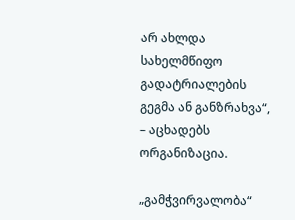არ ახლდა სახელმწიფო გადატრიალების გეგმა ან განზრახვა“, – აცხადებს ორგანიზაცია.

„გამჭვირვალობა“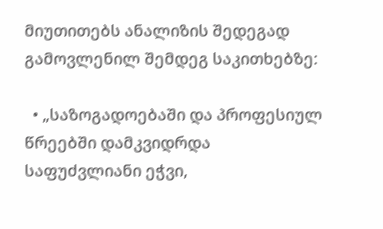მიუთითებს ანალიზის შედეგად გამოვლენილ შემდეგ საკითხებზე:

  • „საზოგადოებაში და პროფესიულ წრეებში დამკვიდრდა საფუძვლიანი ეჭვი,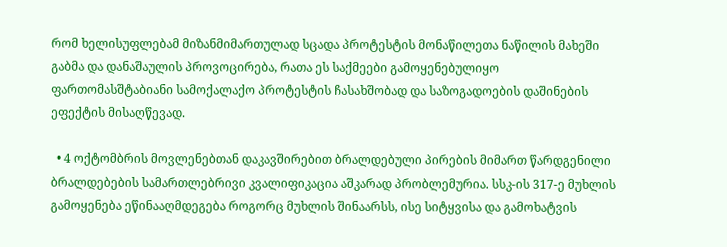რომ ხელისუფლებამ მიზანმიმართულად სცადა პროტესტის მონაწილეთა ნაწილის მახეში გაბმა და დანაშაულის პროვოცირება, რათა ეს საქმეები გამოყენებულიყო ფართომასშტაბიანი სამოქალაქო პროტესტის ჩასახშობად და საზოგადოების დაშინების ეფექტის მისაღწევად.

  • 4 ოქტომბრის მოვლენებთან დაკავშირებით ბრალდებული პირების მიმართ წარდგენილი ბრალდებების სამართლებრივი კვალიფიკაცია აშკარად პრობლემურია. სსკ-ის 317-ე მუხლის გამოყენება ეწინააღმდეგება როგორც მუხლის შინაარსს, ისე სიტყვისა და გამოხატვის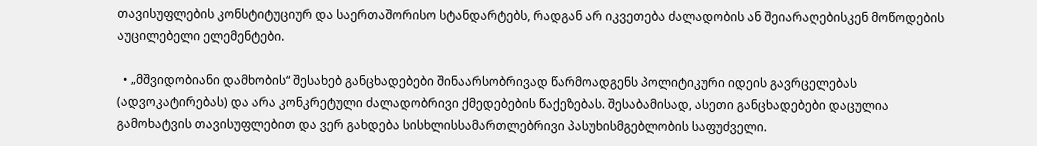თავისუფლების კონსტიტუციურ და საერთაშორისო სტანდარტებს, რადგან არ იკვეთება ძალადობის ან შეიარაღებისკენ მოწოდების აუცილებელი ელემენტები.

  • „მშვიდობიანი დამხობის“ შესახებ განცხადებები შინაარსობრივად წარმოადგენს პოლიტიკური იდეის გავრცელებას (ადვოკატირებას) და არა კონკრეტული ძალადობრივი ქმედებების წაქეზებას. შესაბამისად, ასეთი განცხადებები დაცულია გამოხატვის თავისუფლებით და ვერ გახდება სისხლისსამართლებრივი პასუხისმგებლობის საფუძველი.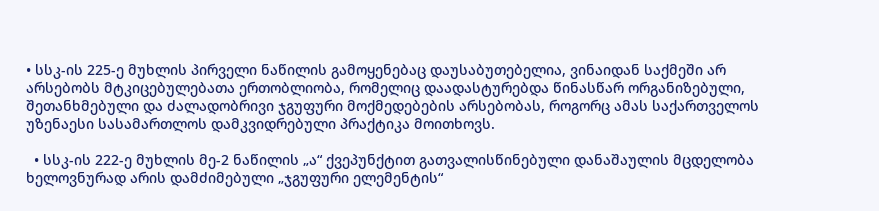• სსკ-ის 225-ე მუხლის პირველი ნაწილის გამოყენებაც დაუსაბუთებელია, ვინაიდან საქმეში არ არსებობს მტკიცებულებათა ერთობლიობა, რომელიც დაადასტურებდა წინასწარ ორგანიზებული, შეთანხმებული და ძალადობრივი ჯგუფური მოქმედებების არსებობას, როგორც ამას საქართველოს უზენაესი სასამართლოს დამკვიდრებული პრაქტიკა მოითხოვს.

  • სსკ-ის 222-ე მუხლის მე-2 ნაწილის „ა“ ქვეპუნქტით გათვალისწინებული დანაშაულის მცდელობა ხელოვნურად არის დამძიმებული „ჯგუფური ელემენტის“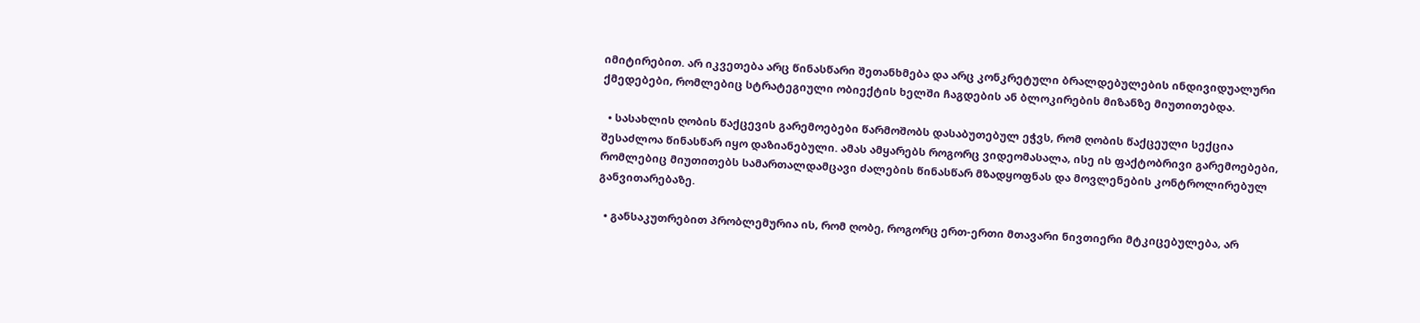იმიტირებით. არ იკვეთება არც წინასწარი შეთანხმება და არც კონკრეტული ბრალდებულების ინდივიდუალური ქმედებები, რომლებიც სტრატეგიული ობიექტის ხელში ჩაგდების ან ბლოკირების მიზანზე მიუთითებდა.

  • სასახლის ღობის წაქცევის გარემოებები წარმოშობს დასაბუთებულ ეჭვს, რომ ღობის წაქცეული სექცია შესაძლოა წინასწარ იყო დაზიანებული. ამას ამყარებს როგორც ვიდეომასალა, ისე ის ფაქტობრივი გარემოებები, რომლებიც მიუთითებს სამართალდამცავი ძალების წინასწარ მზადყოფნას და მოვლენების კონტროლირებულ განვითარებაზე.

  • განსაკუთრებით პრობლემურია ის, რომ ღობე, როგორც ერთ-ერთი მთავარი ნივთიერი მტკიცებულება, არ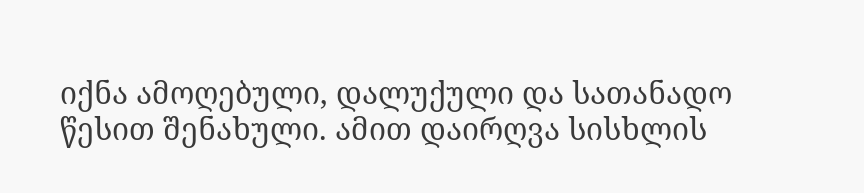იქნა ამოღებული, დალუქული და სათანადო წესით შენახული. ამით დაირღვა სისხლის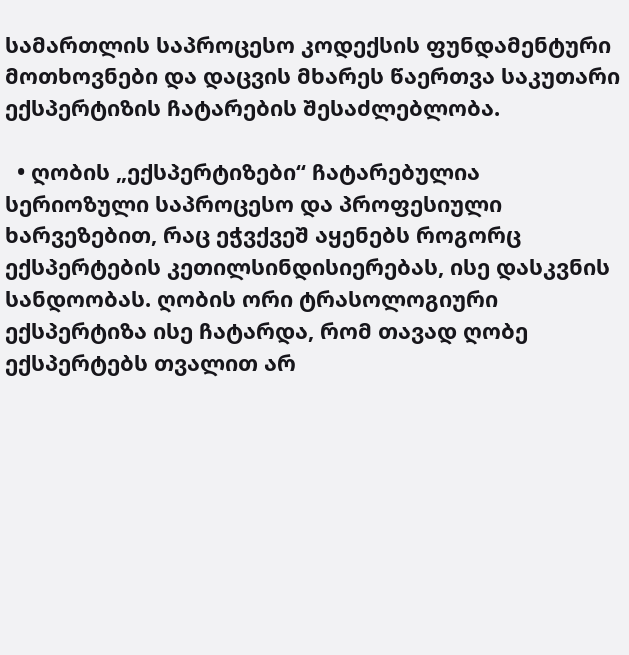სამართლის საპროცესო კოდექსის ფუნდამენტური მოთხოვნები და დაცვის მხარეს წაერთვა საკუთარი ექსპერტიზის ჩატარების შესაძლებლობა.

  • ღობის „ექსპერტიზები“ ჩატარებულია სერიოზული საპროცესო და პროფესიული ხარვეზებით, რაც ეჭვქვეშ აყენებს როგორც ექსპერტების კეთილსინდისიერებას, ისე დასკვნის სანდოობას. ღობის ორი ტრასოლოგიური ექსპერტიზა ისე ჩატარდა, რომ თავად ღობე ექსპერტებს თვალით არ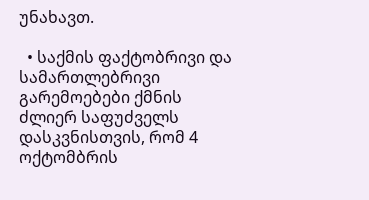უნახავთ.

  • საქმის ფაქტობრივი და სამართლებრივი გარემოებები ქმნის ძლიერ საფუძველს დასკვნისთვის, რომ 4 ოქტომბრის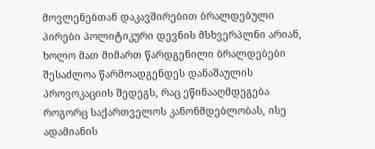მოვლენებთან დაკავშირებით ბრალდებული პირები პოლიტიკური დევნის მსხვერპლნი არიან, ხოლო მათ მიმართ წარდგენილი ბრალდებები შესაძლოა წარმოადგენდეს დანაშაულის პროვოკაციის შედეგს, რაც ეწინააღმდეგება როგორც საქართველოს კანონმდებლობას, ისე ადამიანის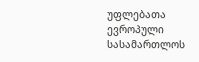უფლებათა ევროპული სასამართლოს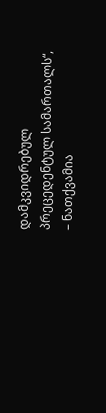დამკვიდრებულ პრეცედენტულ სამართალს“, – ნათქვამია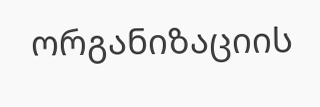ორგანიზაციის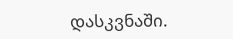დასკვნაში.